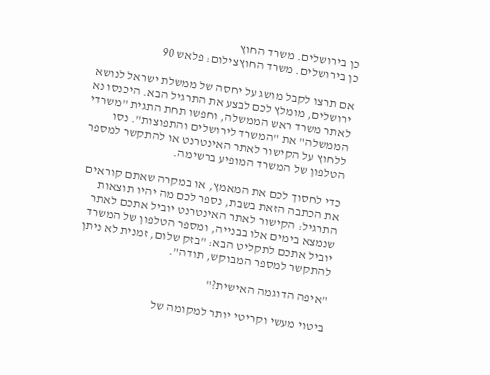כן בירושלים. משרד החוץ
כן בירושלים. משרד החוץצילום: פלאש 90

אם תרצו לקבל מושג על יחסה של ממשלת ישראל לנושא ירושלים, מומלץ לכם לבצע את התרגיל הבא. היכנסו נא לאתר משרד ראש הממשלה, וחפשו תחת התגית "משרדי הממשלה" את "המשרד לירושלים והתפוצות". נסו ללחוץ על הקישור לאתר האינטרנט או להתקשר למספר הטלפון של המשרד המופיע ברשימה.

כדי לחסוך לכם את המאמץ, או במקרה שאתם קוראים את הכתבה הזאת בשבת, נספר לכם מה יהיו תוצאות התרגיל: הקישור לאתר האינטרנט יוביל אתכם לאתר שנמצא בימים אלו בבנייה, ומספר הטלפון של המשרד יוביל אתכם לתקליט הבא: "בזק שלום, זמנית לא ניתן להתקשר למספר המבוקש, תודה".

"איפה הדוגמה האישית?"

ביטוי מעשי וקריטי יותר למקומה של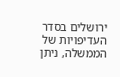ירושלים בסדר העדיפויות של הממשלה, ניתן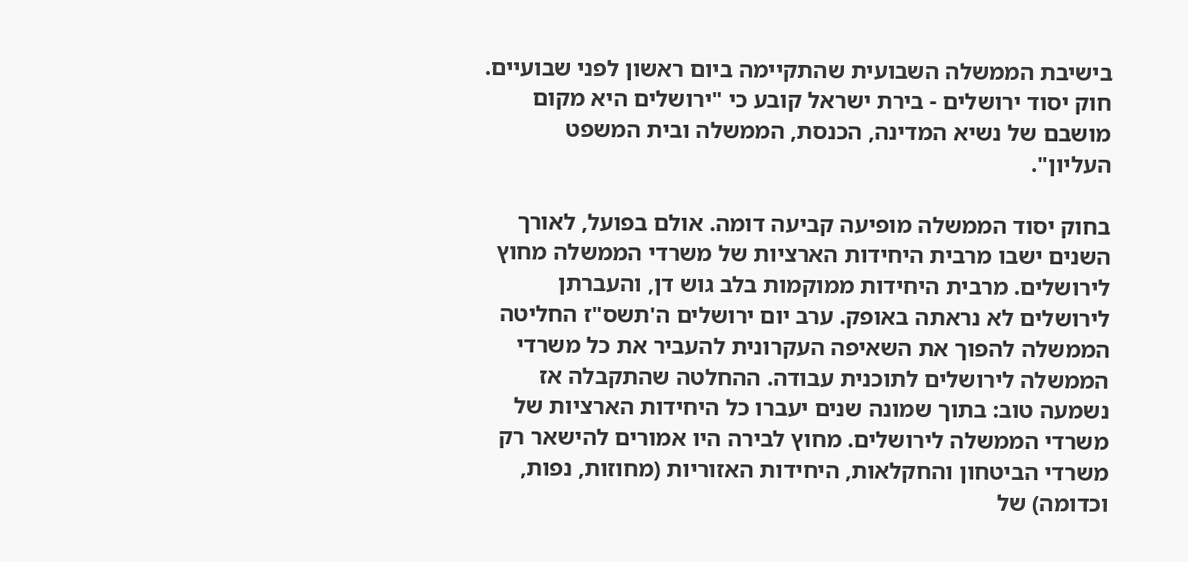בישיבת הממשלה השבועית שהתקיימה ביום ראשון לפני שבועיים. חוק יסוד ירושלים - בירת ישראל קובע כי "ירושלים היא מקום מושבם של נשיא המדינה, הכנסת, הממשלה ובית המשפט העליון".

בחוק יסוד הממשלה מופיעה קביעה דומה. אולם בפועל, לאורך השנים ישבו מרבית היחידות הארציות של משרדי הממשלה מחוץ לירושלים. מרבית היחידות ממוקמות בלב גוש דן, והעברתן לירושלים לא נראתה באופק. ערב יום ירושלים ה'תשס"ז החליטה הממשלה להפוך את השאיפה העקרונית להעביר את כל משרדי הממשלה לירושלים לתוכנית עבודה. ההחלטה שהתקבלה אז נשמעה טוב: בתוך שמונה שנים יעברו כל היחידות הארציות של משרדי הממשלה לירושלים. מחוץ לבירה היו אמורים להישאר רק משרדי הביטחון והחקלאות, היחידות האזוריות (מחוזות, נפות, וכדומה) של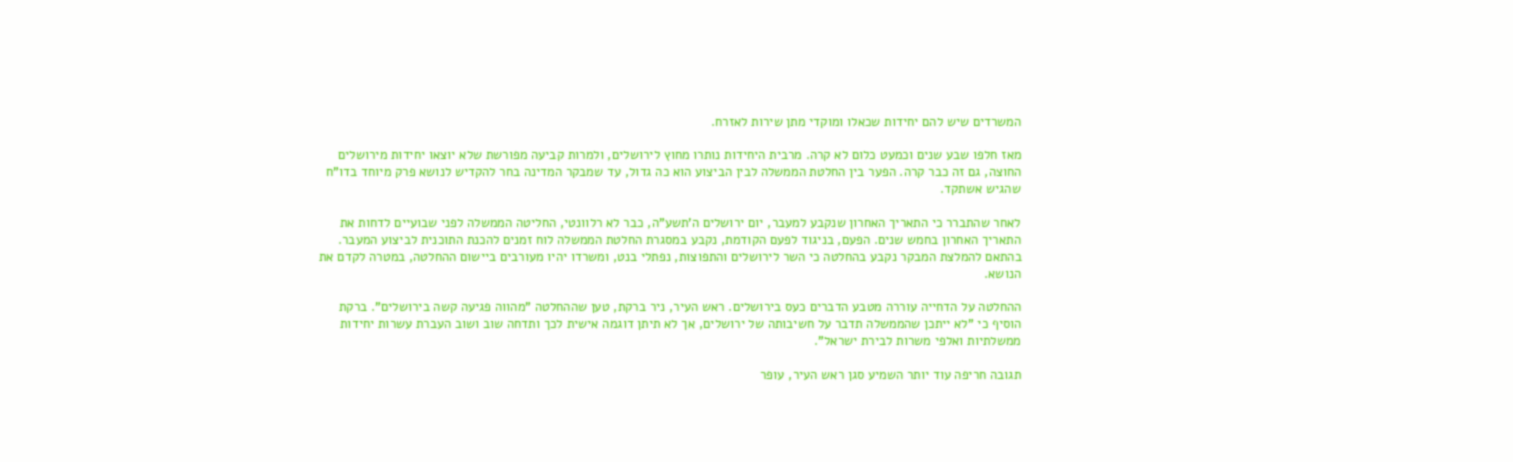המשרדים שיש להם יחידות שכאלו ומוקדי מתן שירות לאזרח.

מאז חלפו שבע שנים וכמעט כלום לא קרה. מרבית היחידות נותרו מחוץ לירושלים, ולמרות קביעה מפורשת שלא יוצאו יחידות מירושלים החוצה, גם זה כבר קרה. הפער בין החלטת הממשלה לבין הביצוע הוא כה גדול, עד שמבקר המדינה בחר להקדיש לנושא פרק מיוחד בדו"ח שהגיש אשתקד.

לאחר שהתברר כי התאריך האחרון שנקבע למעבר, יום ירושלים ה'תשע"ה, כבר לא רלוונטי, החליטה הממשלה לפני שבועיים לדחות את התאריך האחרון בחמש שנים. הפעם, בניגוד לפעם הקודמת, נקבע במסגרת החלטת הממשלה לוח זמנים להכנת התוכנית לביצוע המעבר. בהתאם להמלצת המבקר נקבע בהחלטה כי השר לירושלים והתפוצות, נפתלי בנט, ומשרדו יהיו מעורבים ביישום ההחלטה, במטרה לקדם את הנושא.

ההחלטה על הדחייה עוררה מטבע הדברים כעס בירושלים. ראש העיר, ניר ברקת, טען שההחלטה "מהווה פגיעה קשה בירושלים". ברקת הוסיף כי "לא ייתכן שהממשלה תדבר על חשיבותה של ירושלים, אך לא תיתן דוגמה אישית לכך ותדחה שוב ושוב העברת עשרות יחידות ממשלתיות ואלפי משרות לבירת ישראל".

תגובה חריפה עוד יותר השמיע סגן ראש העיר, עופר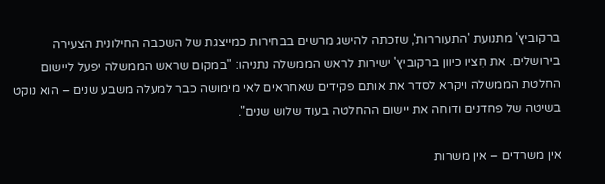ברקוביץ' מתנועת 'התעוררות', שזכתה להישג מרשים בבחירות כמייצגת של השכבה החילונית הצעירה בירושלים. את חִציו כיוון ברקוביץ' ישירות לראש הממשלה נתניהו: "במקום שראש הממשלה יפעל ליישום החלטת הממשלה ויקרא לסדר את אותם פקידים שאחראים לאי מימושה כבר למעלה משבע שנים – הוא נוקט בשיטה של פחדנים ודוחה את יישום ההחלטה בעוד שלוש שנים".

אין משרדים – אין משרות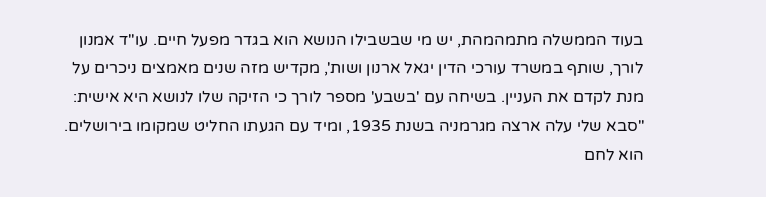בעוד הממשלה מתמהמהת, יש מי שבשבילו הנושא הוא בגדר מפעל חיים. עו"ד אמנון לורך, שותף במשרד עורכי הדין יגאל ארנון ושות', מקדיש מזה שנים מאמצים ניכרים על מנת לקדם את העניין. בשיחה עם 'בשבע' מספר לורך כי הזיקה שלו לנושא היא אישית: "סבא שלי עלה ארצה מגרמניה בשנת 1935, ומיד עם הגעתו החליט שמקומו בירושלים. הוא לחם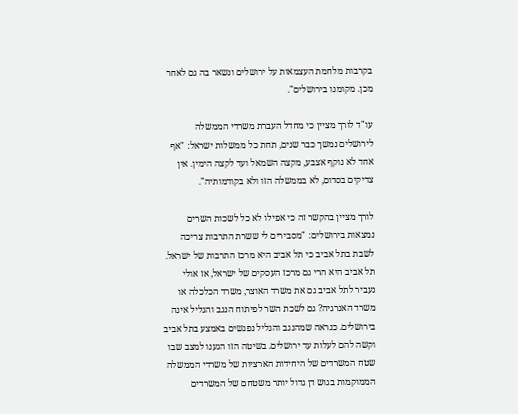בקרבות מלחמת העצמאות על ירושלים ונשאר בה גם לאחר מכן. מקומנו בירושלים".

עו"ד לורך מציין כי מחדל העברת משרדי הממשלה לירושלים נמשך כבר שנים, תחת כל ממשלות ישראל: "אף אחד לא נוקף אצבע, מקצה השמאל ועד לקצה הימין. אין צדיקים בסדום, לא בממשלה הזו ולא בקודמותיה".

לורך מציין בהקשר זה כי אפילו לא כל לשכות השרים נמצאות בירושלים: "מסבירים לי ששרת התרבות צריכה לשבת בתל אביב כי תל אביב היא מרכז התרבות של ישראל. תל אביב היא הרי גם מרכז העסקים של ישראל, אז אולי נעביר לתל אביב גם את משרד האוצר, משרד הכלכלה או משרד האנרגיה? גם לשכת השר לפיתוח הנגב והגליל אינה בירושלים. כנראה שמהנגב והגליל נפגשים באמצע בתל אביב וקשה להם לעלות עד ירושלים. בשיטה הזו הגענו למצב שבו שטח המשרדים של היחידות הארציות של משרדי הממשלה הממוקמות בגוש דן גדול יותר משטחם של המשרדים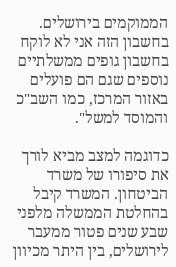הממוקמים בירושלים. בחשבון הזה אני לא לוקח בחשבון גופים ממשלתיים נוספים שגם הם פועלים באזור המרכז, כמו השב"כ והמוסד למשל".

כדוגמה למצב מביא לורך את סיפורו של משרד הביטחון. המשרד קיבל בהחלטת הממשלה מלפני שבע שנים פטור ממעבר לירושלים, בין היתר מכיוון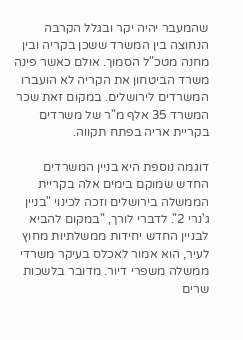שהמעבר יהיה יקר ובגלל הקרבה הנחוצה בין המשרד ששכן בקריה ובין מחנה מטכ"ל הסמוך. אולם כאשר פינה משרד הביטחון את הקריה לא הועברו המשרדים לירושלים. במקום זאת שכר המשרד 35 אלף מ"ר של משרדים בקריית אריה בפתח תקווה.

דוגמה נוספת היא בניין המשרדים החדש שמוקם בימים אלה בקריית הממשלה בירושלים וזכה לכינוי "בניין ג'נרי 2". לדברי לורך, "במקום להביא לבניין החדש יחידות ממשלתיות מחוץ לעיר, הוא אמור לאכלס בעיקר משרדי ממשלה משפרי דיור. מדובר בלשכות שרים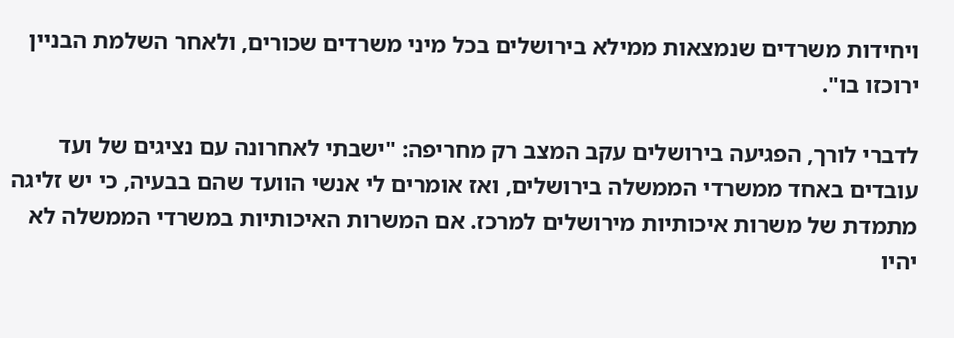ויחידות משרדים שנמצאות ממילא בירושלים בכל מיני משרדים שכורים, ולאחר השלמת הבניין ירוכזו בו".

לדברי לורך, הפגיעה בירושלים עקב המצב רק מחריפה: "ישבתי לאחרונה עם נציגים של ועד עובדים באחד ממשרדי הממשלה בירושלים, ואז אומרים לי אנשי הוועד שהם בבעיה, כי יש זליגה מתמדת של משרות איכותיות מירושלים למרכז. אם המשרות האיכותיות במשרדי הממשלה לא יהיו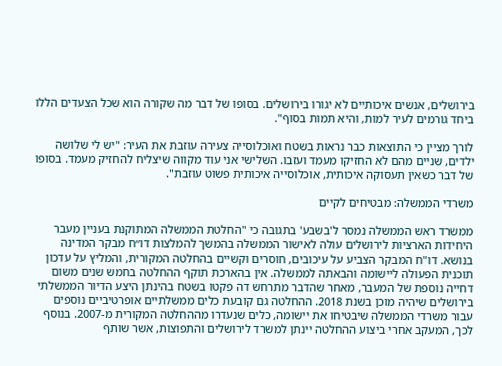בירושלים, אנשים איכותיים לא יגורו בירושלים. בסופו של דבר מה שקורה הוא שכל הצעדים הללו ביחד גורמים לעיר למות, והיא תמות בסוף".

לורך מציין כי התוצאות כבר נראות בשטח ואוכלוסייה צעירה עוזבת את העיר: "יש לי שלושה ילדים, שניים מהם לא החזיקו מעמד ועזבו. השלישי אני עוד מקווה שיצליח להחזיק מעמד. בסופו של דבר כשאין תעסוקה איכותית, אוכלוסייה איכותית פשוט עוזבת".

משרדי הממשלה: מבטיחים לקיים

ממשרד ראש הממשלה נמסר ל'בשבע' בתגובה כי "החלטת הממשלה המתוקנת בעניין מעבר היחידות הארציות לירושלים עולה לאישור הממשלה בהמשך להמלצות דו״ח מבקר המדינה בנושא. דו"ח המבקר הצביע על עיכובים, חוסרים וקשיים בהחלטה המקורית, והמליץ על עדכון תוכנית הפעולה ליישומה והבאתה לממשלה. אין בהארכת תוקף ההחלטה בחמש שנים משום דחייה נוספת של המעבר, מאחר שהדבר מתרחש דה פקטו בשטח בהינתן היצע הדיור הממשלתי בירושלים שיהיה מוכן בשנת 2018. ההחלטה גם קובעת כלים ממשלתיים אופרטיביים נוספים עבור משרדי הממשלה שיבטיחו את יישומה, כלים שנעדרו מההחלטה המקורית מ‑2007. בנוסף לכך, המעקב אחרי ביצוע ההחלטה יינתן למשרד לירושלים והתפוצות, אשר שותף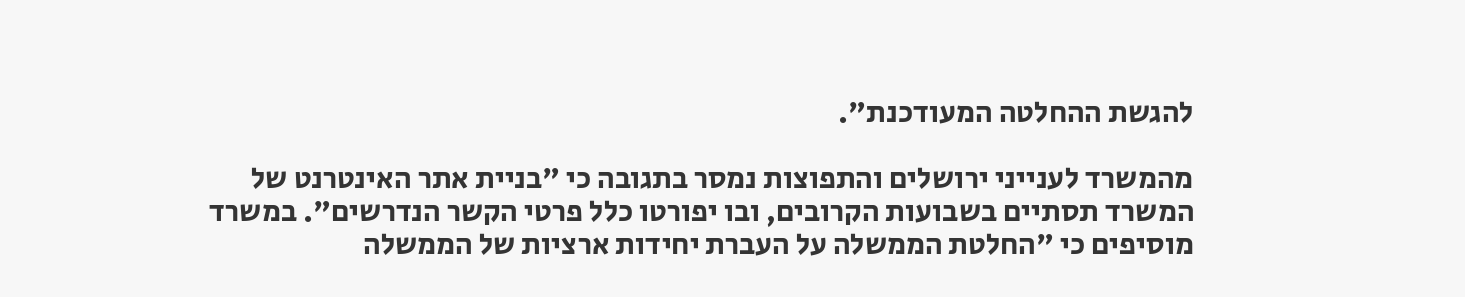להגשת ההחלטה המעודכנת".

מהמשרד לענייני ירושלים והתפוצות נמסר בתגובה כי "בניית אתר האינטרנט של המשרד תסתיים בשבועות הקרובים, ובו יפורטו כלל פרטי הקשר הנדרשים". במשרד מוסיפים כי "החלטת הממשלה על העברת יחידות ארציות של הממשלה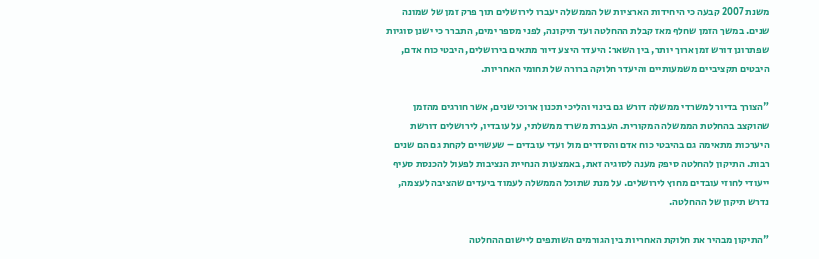משנת 2007 קבעה כי היחידות הארציות של הממשלה יעברו לירושלים תוך פרק זמן של שמונה שנים. במשך הזמן שחלף מאז קבלת ההחלטה ועד תיקונה, לפני מספר ימים, התברר כי ישנן סוגיות שפתרונן דורש זמן ארוך יותר, בין השאר: היעדר היצע דיור מתאים בירושלים, היבטי כוח אדם, היבטים תקציביים משמעותיים והיעדר חלוקה ברורה של תחומי האחריות.

"הצורך בדיור למשרדי ממשלה דורש גם בינוי והליכי תכנון ארוכי שנים, אשר חורגים מהזמן שהוקצב בהחלטת הממשלה המקורית. העברת משרד ממשלתי, על עובדיו, לירושלים דורשת היערכות מתאימה גם בהיבטי כוח אדם והסדרים מול ועדי עובדים – שעשויים לקחת גם הם שנים רבות. התיקון להחלטה סיפק מענה לסוגיה זאת, באמצעות הנחיית הנציבות לפעול להכנסת סעיף ייעודי לחוזי עובדים מחוץ לירושלים. על מנת שתוכל הממשלה לעמוד ביעדים שהציבה לעצמה, נדרש תיקון של ההחלטה.

"התיקון מבהיר את חלוקת האחריות בין הגורמים השותפים ליישום ההחלטה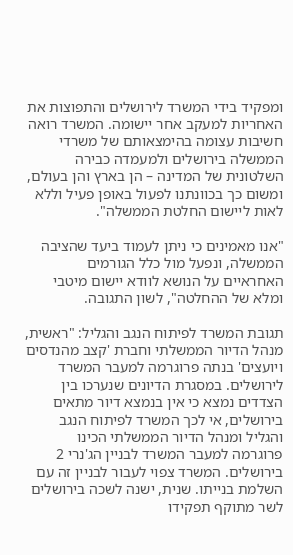ומפקיד בידי המשרד לירושלים והתפוצות את האחריות למעקב אחר יישומה. המשרד רואה חשיבות עצומה בהימצאותם של משרדי הממשלה בירושלים ולמעמדה כבירה השלטונית של המדינה – הן בארץ והן בעולם, ומשום כך בכוונתנו לפעול באופן פעיל וללא לאות ליישום החלטת הממשלה".

"אנו מאמינים כי ניתן לעמוד ביעד שהציבה הממשלה, ונפעל מול כלל הגורמים האחראיים על הנושא לוודא יישום מיטבי ומלא של ההחלטה", לשון התגובה.

תגובת המשרד לפיתוח הנגב והגליל: "ראשית, מנהל הדיור הממשלתי וחברת 'קצב מהנדסים ויועצים' בנתה פרוגרמה למעבר המשרד לירושלים. במסגרת הדיונים שנערכו בין הצדדים נמצא כי אין בנמצא דיור מתאים בירושלים, אי לכך המשרד לפיתוח הנגב והגליל ומנהל הדיור הממשלתי הכינו פרוגרמה למעבר המשרד לבניין הג'נרי 2 בירושלים. המשרד צפוי לעבור לבניין זה עם השלמת בנייתו. שנית, ישנה לשכה בירושלים לשר מתוקף תפקידו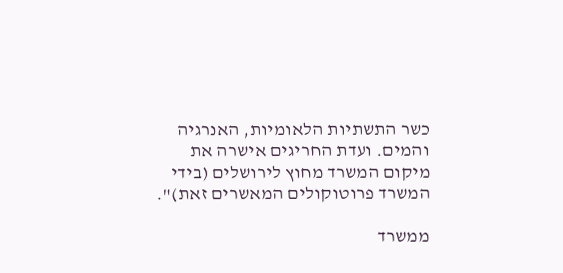כשר התשתיות הלאומיות, האנרגיה והמים. ועדת החריגים אישרה את מיקום המשרד מחוץ לירושלים (בידי המשרד פרוטוקולים המאשרים זאת)".

ממשרד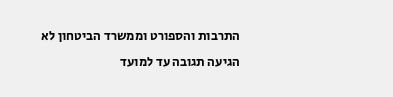התרבות והספורט וממשרד הביטחון לא הגיעה תגובה עד למועד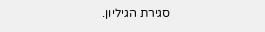סגירת הגיליון.